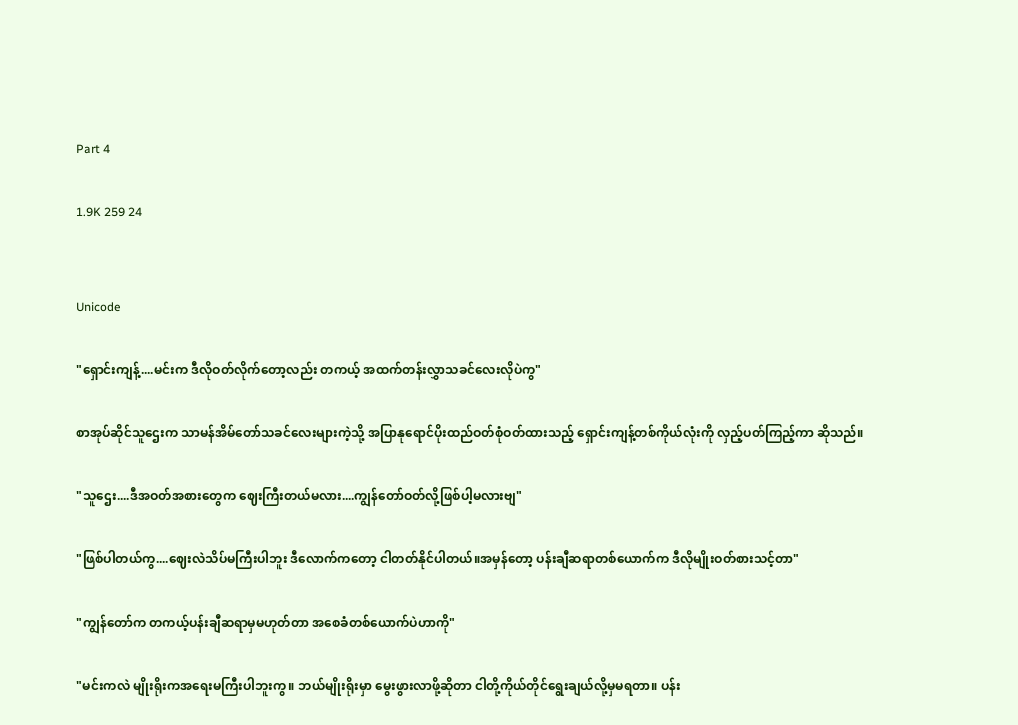Part 4

1.9K 259 24


Unicode

"ရှောင်းကျန့်....မင်းက ဒီလိုဝတ်လိုက်တော့လည်း တကယ့် အထက်တန်းလွှာသခင်လေးလိုပဲကွ"

စာအုပ်ဆိုင်သူဌေးက သာမန်အိမ်တော်သခင်လေးများကဲ့သို့ အပြာနုရောင်ပိုးထည်ဝတ်စုံဝတ်ထားသည့် ရှောင်းကျန့်တစ်ကိုယ်လုံးကို လှည့်ပတ်ကြည့်ကာ ဆိုသည်။

"သူဌေး....ဒီအဝတ်အစားတွေက ဈေးကြီးတယ်မလား....ကျွန်တော်ဝတ်လို့ဖြစ်ပါ့မလားဗျ"

"ဖြစ်ပါတယ်ကွ....ဈေးလဲသိပ်မကြီးပါဘူး ဒီလောက်ကတော့ ငါတတ်နိုင်ပါတယ်။အမှန်တော့ ပန်းချီဆရာတစ်ယောက်က ဒီလိုမျိုးဝတ်စားသင့်တာ"

"ကျွန်တော်က တကယ့်ပန်းချီဆရာမှမဟုတ်တာ အစေခံတစ်ယောက်ပဲဟာကို"

"မင်းကလဲ မျိုးရိုးကအရေးမကြီးပါဘူးကွ။ ဘယ်မျိုးရိုးမှာ မွေးဖွားလာဖို့ဆိုတာ ငါတို့ကိုယ်တိုင်ရွေးချယ်လို့မှမရတာ။ ပန်း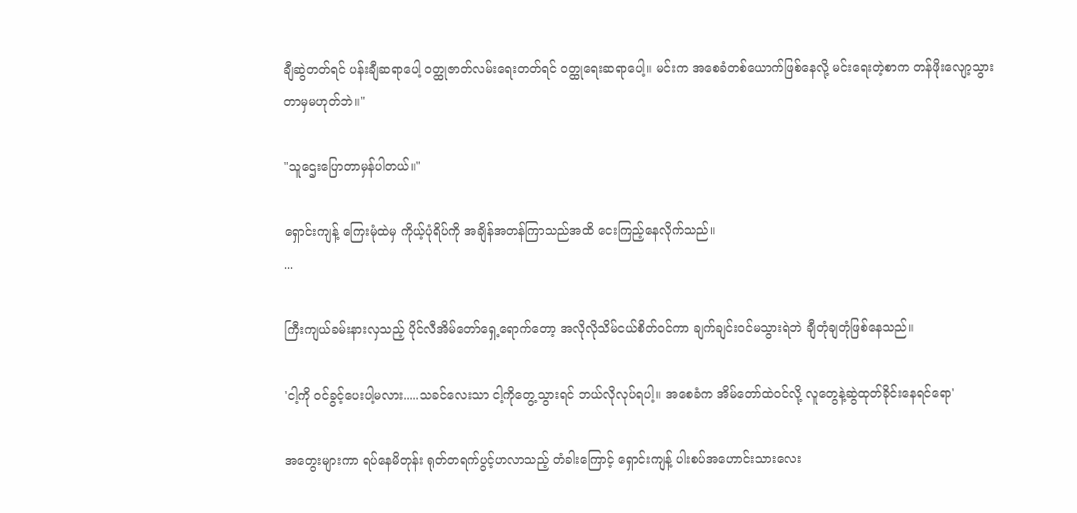ချီဆွဲတတ်ရင် ပန်းချီဆရာပေါ့ ဝတ္ထုဇာတ်လမ်းရေးတတ်ရင် ဝတ္ထုရေးဆရာပေါ့။ မင်းက အစေခံတစ်ယောက်ဖြစ်နေလို့ မင်းရေးတဲ့စာက တန်ဖိုးလျော့သွားတာမှမဟုတ်ဘဲ။"

"သူဌေးပြောတာမှန်ပါတယ်။"

ရှောင်းကျန့် ကြေးမုံထဲမှ ကိုယ့်ပုံရိပ်ကို အချိန်အတန်ကြာသည်အထိ ငေးကြည့်နေလိုက်သည်။
...

ကြီးကျယ်ခမ်းနားလှသည့် ပိုင်လီအိမ်တော်ရှေ့ရောက်တော့ အလိုလိုသိမ်ငယ်စိတ်ဝင်ကာ ချက်ချင်းဝင်မသွားရဲဘဲ ချီတုံချတုံဖြစ်နေသည်။

'ငါ့ကို ဝင်ခွင့်ပေးပါ့မလား.....သခင်လေးသာ ငါ့ကိုတွေ့သွားရင် ဘယ်လိုလုပ်ရပါ့။ အစေခံက အိမ်တော်ထဲဝင်လို့ လူတွေနဲ့ဆွဲထုတ်ခိုင်းနေရင်ရော'

အတွေးများကာ ရပ်နေမိတုန်း ရုတ်တရက်ပွင့်ဟလာသည့် တံခါးကြောင့် ရှောင်းကျန့် ပါးစပ်အဟောင်းသားလေး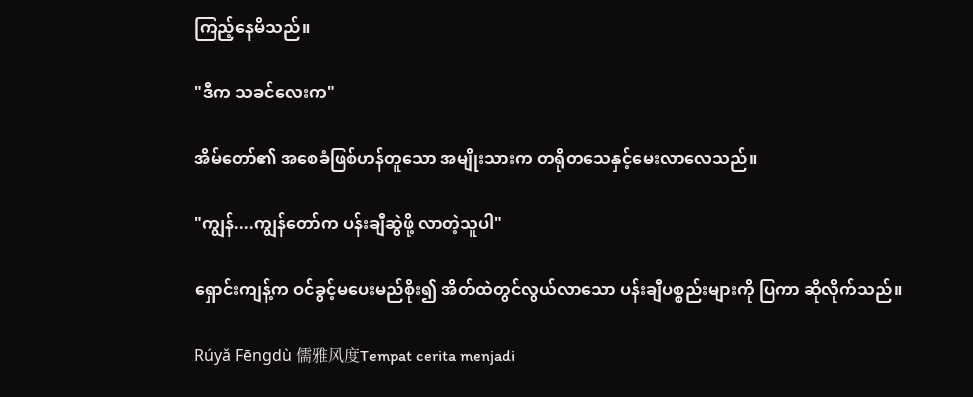ကြည့်နေမိသည်။

"ဒီက သခင်လေးက"

အိမ်တော်၏ အစေခံဖြစ်ဟန်တူသော အမျိုးသားက တရိုတသေနှင့်မေးလာလေသည်။

"ကျွန်....ကျွန်တော်က ပန်းချီဆွဲဖို့ လာတဲ့သူပါ"

ရှောင်းကျန့်က ဝင်ခွင့်မပေးမည်စိုး၍ အိတ်ထဲတွင်လွယ်လာ‌သော ပန်းချီပစ္စည်းများကို ပြကာ ဆိုလိုက်သည်။

Rúyǎ Fēngdù 儒雅风度Tempat cerita menjadi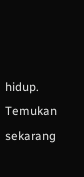hidup. Temukan sekarang